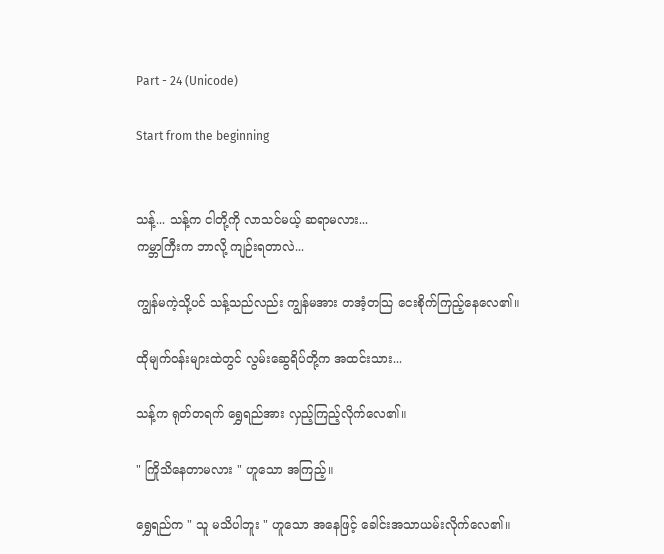Part - 24 (Unicode)

Start from the beginning


သန့်... သန့်က ငါတို့ကို လာသင်မယ့် ဆရာမလား...
ကမ္ဘာကြီးက ဘာလို့ ကျဉ်းရတာလဲ...

ကျွန်မကဲ့သို့ပင် သန့်သည်လည်း ကျွန်မအား တအံ့တသြ ငေးစိုက်ကြည့်နေလေ၏။

ထိုမျက်ဝန်းများထဲတွင် လွမ်းဆွေရိပ်တို့က အထင်းသား...

သန့်က ရုတ်တရက် ရွှေရည်အား လှည့်ကြည့်လိုက်လေ၏။

" ကြိုသိနေတာမလား " ဟူသော အကြည့်။

ရွှေရည်က " သူ မသိပါဘူး " ဟူသော အနေဖြင့် ခေါင်းအသာယမ်းလိုက်လေ၏။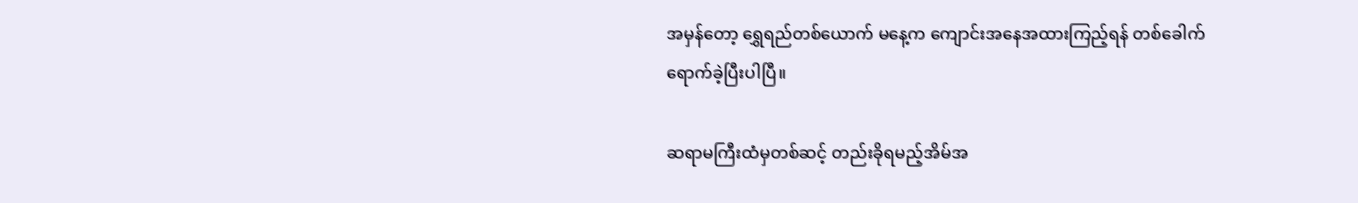အမှန်တော့ ရွှေရည်တစ်ယောက် မနေ့က ကျောင်းအနေအထားကြည့်ရန် တစ်ခေါက်ရောက်ခဲ့ပြီးပါပြီ။

ဆရာမကြီးထံမှတစ်ဆင့် တည်းခိုရမည့်အိမ်အ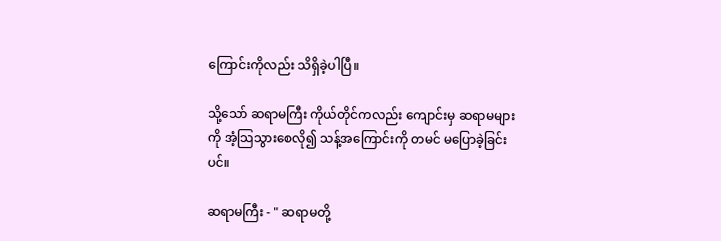ကြောင်းကိုလည်း သိရှိခဲ့ပါပြီ။

သို့သော် ဆရာမကြီး ကိုယ်တိုင်ကလည်း ကျောင်းမှ ဆရာမများကို အံ့သြသွားစေလို၍ သန့်အကြောင်းကို တမင် မပြောခဲ့ခြင်းပင်။

ဆရာမကြီး - " ဆရာမတို့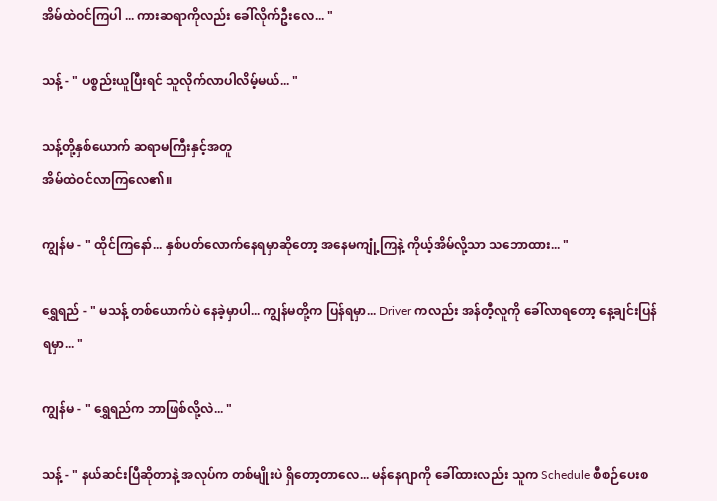အိမ်ထဲဝင်ကြပါ ... ကားဆရာကိုလည်း ခေါ်လိုက်ဦးလေ... "

သန့် - " ပစ္စည်းယူပြီးရင် သူလိုက်လာပါလိမ့်မယ်... "

သန့်တို့နှစ်ယောက် ဆရာမကြီးနှင့်အတူ
အိမ်ထဲဝင်လာကြလေ၏။

ကျွန်မ - " ထိုင်ကြနော်... နှစ်ပတ်လောက်နေရမှာဆိုတော့ အနေမကျုံ့ကြနဲ့ ကိုယ့်အိမ်လို့သာ သဘောထား... "

ရွှေရည် - " မသန့် တစ်ယောက်ပဲ နေခဲ့မှာပါ... ကျွန်မတို့က ပြန်ရမှာ... Driver ကလည်း အန်တီ့လူကို ခေါ်လာရတော့ နေ့ချင်းပြန်ရမှာ... "

ကျွန်မ - " ရွှေရည်က ဘာဖြစ်လို့လဲ... "

သန့် - " နယ်ဆင်းပြီဆိုတာနဲ့ အလုပ်က တစ်မျိုးပဲ ရှိတော့တာလေ... မန်နေဂျာကို ခေါ်ထားလည်း သူက Schedule စီစဉ်ပေးစ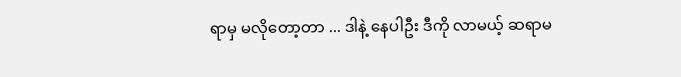ရာမှ မလိုတော့တာ ... ဒါနဲ့ နေပါဦး ဒီကို လာမယ့် ဆရာမ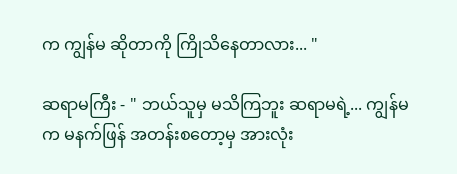က ကျွန်မ ဆိုတာကို ကြိုသိနေတာလား... "

ဆရာမကြီး - " ဘယ်သူမှ မသိကြဘူး ဆရာမရဲ့... ကျွန်မက မနက်ဖြန် အတန်းစတော့မှ အားလုံး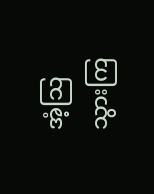အံ့သြသွားကြ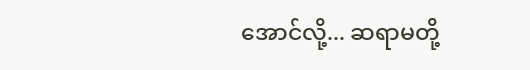အောင်လို့... ဆရာမတို့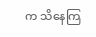က သိနေကြ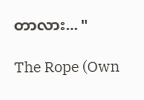တာလား... "

The Rope (Own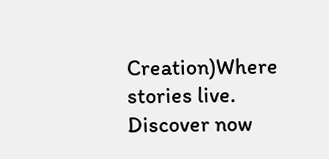Creation)Where stories live. Discover now